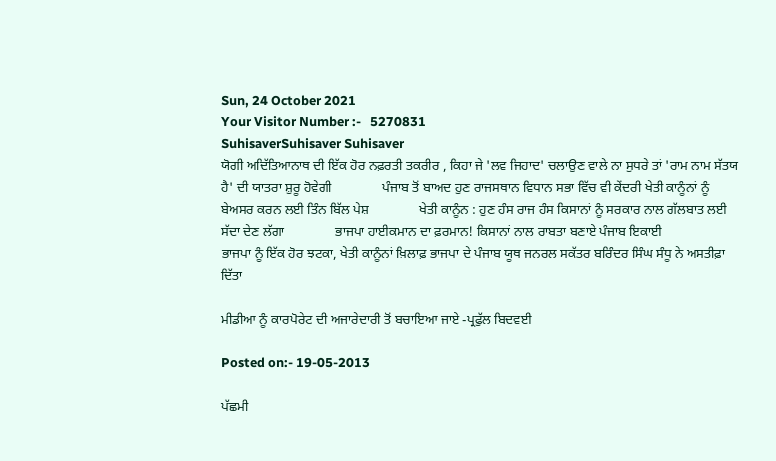Sun, 24 October 2021
Your Visitor Number :-   5270831
SuhisaverSuhisaver Suhisaver
ਯੋਗੀ ਅਦਿੱਤਿਆਨਾਥ ਦੀ ਇੱਕ ਹੋਰ ਨਫ਼ਰਤੀ ਤਕਰੀਰ , ਕਿਹਾ ਜੇ 'ਲਵ ਜਿਹਾਦ' ਚਲਾਉਣ ਵਾਲੇ ਨਾ ਸੁਧਰੇ ਤਾਂ 'ਰਾਮ ਨਾਮ ਸੱਤਯ ਹੈ' ਦੀ ਯਾਤਰਾ ਸ਼ੁਰੂ ਹੋਵੇਗੀ               ਪੰਜਾਬ ਤੋਂ ਬਾਅਦ ਹੁਣ ਰਾਜਸਥਾਨ ਵਿਧਾਨ ਸਭਾ ਵਿੱਚ ਵੀ ਕੇਂਦਰੀ ਖੇਤੀ ਕਾਨੂੰਨਾਂ ਨੂੰ ਬੇਅਸਰ ਕਰਨ ਲਈ ਤਿੰਨ ਬਿੱਲ ਪੇਸ਼               ਖੇਤੀ ਕਾਨੂੰਨ : ਹੁਣ ਹੰਸ ਰਾਜ ਹੰਸ ਕਿਸਾਨਾਂ ਨੂੰ ਸਰਕਾਰ ਨਾਲ ਗੱਲਬਾਤ ਲਈ ਸੱਦਾ ਦੇਣ ਲੱਗਾ               ਭਾਜਪਾ ਹਾਈਕਮਾਨ ਦਾ ਫ਼ਰਮਾਨ! ਕਿਸਾਨਾਂ ਨਾਲ ਰਾਬਤਾ ਬਣਾਏ ਪੰਜਾਬ ਇਕਾਈ               ਭਾਜਪਾ ਨੂੰ ਇੱਕ ਹੋਰ ਝਟਕਾ, ਖੇਤੀ ਕਾਨੂੰਨਾਂ ਖ਼ਿਲਾਫ਼ ਭਾਜਪਾ ਦੇ ਪੰਜਾਬ ਯੂਥ ਜਨਰਲ ਸਕੱਤਰ ਬਰਿੰਦਰ ਸਿੰਘ ਸੰਧੂ ਨੇ ਅਸਤੀਫ਼ਾ ਦਿੱਤਾ

ਮੀਡੀਆ ਨੂੰ ਕਾਰਪੋਰੇਟ ਦੀ ਅਜਾਰੇਦਾਰੀ ਤੋਂ ਬਚਾਇਆ ਜਾਏ -ਪ੍ਰਫੁੱਲ ਬਿਦਵਈ

Posted on:- 19-05-2013

ਪੱਛਮੀ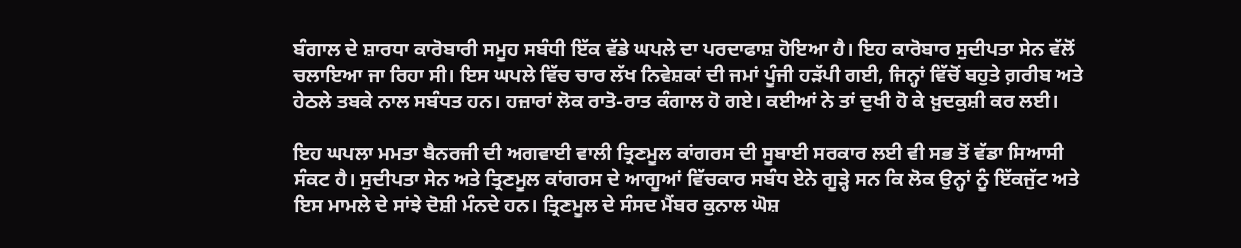ਬੰਗਾਲ ਦੇ ਸ਼ਾਰਧਾ ਕਾਰੋਬਾਰੀ ਸਮੂਹ ਸਬੰਧੀ ਇੱਕ ਵੱਡੇ ਘਪਲੇ ਦਾ ਪਰਦਾਫਾਸ਼ ਹੋਇਆ ਹੈ। ਇਹ ਕਾਰੋਬਾਰ ਸੁਦੀਪਤਾ ਸੇਨ ਵੱਲੋਂ ਚਲਾਇਆ ਜਾ ਰਿਹਾ ਸੀ। ਇਸ ਘਪਲੇ ਵਿੱਚ ਚਾਰ ਲੱਖ ਨਿਵੇਸ਼ਕਾਂ ਦੀ ਜਮਾਂ ਪੂੰਜੀ ਹੜੱਪੀ ਗਈ, ਜਿਨ੍ਹਾਂ ਵਿੱਚੋਂ ਬਹੁਤੇ ਗ਼ਰੀਬ ਅਤੇ ਹੇਠਲੇ ਤਬਕੇ ਨਾਲ ਸਬੰਧਤ ਹਨ। ਹਜ਼ਾਰਾਂ ਲੋਕ ਰਾਤੋ-ਰਾਤ ਕੰਗਾਲ ਹੋ ਗਏ। ਕਈਆਂ ਨੇ ਤਾਂ ਦੁਖੀ ਹੋ ਕੇ ਖ਼ੁਦਕੁਸ਼ੀ ਕਰ ਲਈ।

ਇਹ ਘਪਲਾ ਮਮਤਾ ਬੈਨਰਜੀ ਦੀ ਅਗਵਾਈ ਵਾਲੀ ਤ੍ਰਿਣਮੂਲ ਕਾਂਗਰਸ ਦੀ ਸੂਬਾਈ ਸਰਕਾਰ ਲਈ ਵੀ ਸਭ ਤੋਂ ਵੱਡਾ ਸਿਆਸੀ ਸੰਕਟ ਹੈ। ਸੁਦੀਪਤਾ ਸੇਨ ਅਤੇ ਤ੍ਰਿਣਮੂਲ ਕਾਂਗਰਸ ਦੇ ਆਗੂਆਂ ਵਿੱਚਕਾਰ ਸਬੰਧ ਏਨੇ ਗੂੜ੍ਹੇ ਸਨ ਕਿ ਲੋਕ ਉਨ੍ਹਾਂ ਨੂੰ ਇੱਕਜੁੱਟ ਅਤੇ ਇਸ ਮਾਮਲੇ ਦੇ ਸਾਂਝੇ ਦੋਸ਼ੀ ਮੰਨਦੇ ਹਨ। ਤ੍ਰਿਣਮੂਲ ਦੇ ਸੰਸਦ ਮੈਂਬਰ ਕੁਨਾਲ ਘੋਸ਼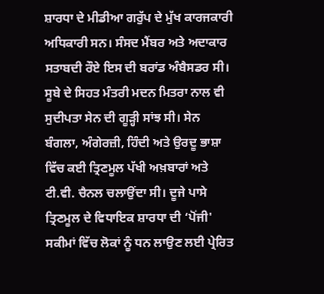ਸ਼ਾਰਧਾ ਦੇ ਮੀਡੀਆ ਗਰੁੱਪ ਦੇ ਮੁੱਖ ਕਾਰਜਕਾਰੀ ਅਧਿਕਾਰੀ ਸਨ। ਸੰਸਦ ਮੈਂਬਰ ਅਤੇ ਅਦਾਕਾਰ ਸਤਾਬਦੀ ਰੌਏ ਇਸ ਦੀ ਬਰਾਂਡ ਅੰਬੈਸਡਰ ਸੀ। ਸੂਬੇ ਦੇ ਸਿਹਤ ਮੰਤਰੀ ਮਦਨ ਮਿਤਰਾ ਨਾਲ ਵੀ ਸੁਦੀਪਤਾ ਸੇਨ ਦੀ ਗੂੜ੍ਹੀ ਸਾਂਝ ਸੀ। ਸੇਨ ਬੰਗਲਾ, ਅੰਗੇਰਜ਼ੀ, ਹਿੰਦੀ ਅਤੇ ਉਰਦੂ ਭਾਸ਼ਾ ਵਿੱਚ ਕਈ ਤ੍ਰਿਣਮੂਲ ਪੱਖੀ ਅਖ਼ਬਾਰਾਂ ਅਤੇ ਟੀ.ਵੀ. ਚੈਨਲ ਚਲਾਉਂਦਾ ਸੀ। ਦੂਜੇ ਪਾਸੇ ਤ੍ਰਿਣਮੂਲ ਦੇ ਵਿਧਾਇਕ ਸ਼ਾਰਧਾ ਦੀ ‘ਪੋਂਜੀ' ਸਕੀਮਾਂ ਵਿੱਚ ਲੋਕਾਂ ਨੂੰ ਧਨ ਲਾਉਣ ਲਈ ਪ੍ਰੇਰਿਤ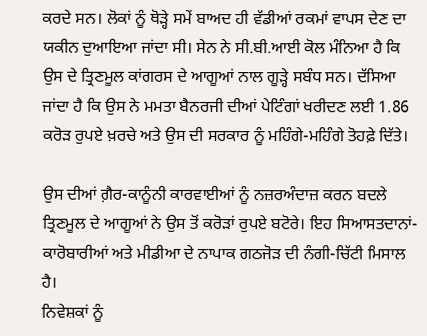ਕਰਦੇ ਸਨ। ਲੋਕਾਂ ਨੂੰ ਥੋੜ੍ਹੇ ਸਮੇਂ ਬਾਅਦ ਹੀ ਵੱਡੀਆਂ ਰਕਮਾਂ ਵਾਪਸ ਦੇਣ ਦਾ ਯਕੀਨ ਦੁਆਇਆ ਜਾਂਦਾ ਸੀ। ਸੇਨ ਨੇ ਸੀ.ਬੀ.ਆਈ ਕੋਲ ਮੰਨਿਆ ਹੈ ਕਿ ਉਸ ਦੇ ਤ੍ਰਿਣਮੂਲ ਕਾਂਗਰਸ ਦੇ ਆਗੂਆਂ ਨਾਲ ਗੂੜ੍ਹੇ ਸਬੰਧ ਸਨ। ਦੱਸਿਆ ਜਾਂਦਾ ਹੈ ਕਿ ਉਸ ਨੇ ਮਮਤਾ ਬੈਨਰਜੀ ਦੀਆਂ ਪੇਟਿੰਗਾਂ ਖਰੀਦਣ ਲਈ 1.86 ਕਰੋੜ ਰੁਪਏ ਖ਼ਰਚੇ ਅਤੇ ਉਸ ਦੀ ਸਰਕਾਰ ਨੂੰ ਮਹਿੰਗੇ-ਮਹਿੰਗੇ ਤੋਹਫ਼ੇ ਦਿੱਤੇ।

ਉਸ ਦੀਆਂ ਗ਼ੈਰ-ਕਾਨੂੰਨੀ ਕਾਰਵਾਈਆਂ ਨੂੰ ਨਜ਼ਰਅੰਦਾਜ਼ ਕਰਨ ਬਦਲੇ ਤ੍ਰਿਣਮੂਲ ਦੇ ਆਗੂਆਂ ਨੇ ਉਸ ਤੋਂ ਕਰੋੜਾਂ ਰੁਪਏ ਬਟੋਰੇ। ਇਹ ਸਿਆਸਤਦਾਨਾਂ-ਕਾਰੋਬਾਰੀਆਂ ਅਤੇ ਮੀਡੀਆ ਦੇ ਨਾਪਾਕ ਗਠਜੋੜ ਦੀ ਨੰਗੀ-ਚਿੱਟੀ ਮਿਸਾਲ ਹੈ।
ਨਿਵੇਸ਼ਕਾਂ ਨੂੰ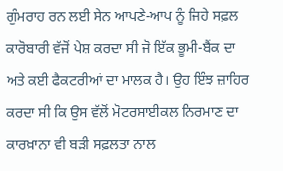ਗੁੰਮਰਾਹ ਰਨ ਲਈ ਸੇਨ ਆਪਣੇ-ਆਪ ਨੂੰ ਜਿਹੇ ਸਫ਼ਲ ਕਾਰੋਬਾਰੀ ਵੱਜੋਂ ਪੇਸ਼ ਕਰਦਾ ਸੀ ਜੋ ਇੱਕ ਭੂਮੀ-ਬੈਂਕ ਦਾ ਅਤੇ ਕਈ ਫੈਕਟਰੀਆਂ ਦਾ ਮਾਲਕ ਹੈ। ਉਹ ਇੰਝ ਜ਼ਾਹਿਰ ਕਰਦਾ ਸੀ ਕਿ ਉਸ ਵੱਲੋਂ ਮੋਟਰਸਾਈਕਲ ਨਿਰਮਾਣ ਦਾ ਕਾਰਖ਼ਾਨਾ ਵੀ ਬੜੀ ਸਫ਼ਲਤਾ ਨਾਲ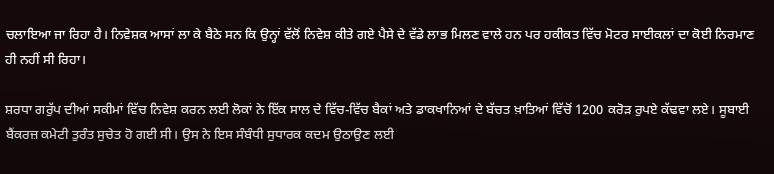ਚਲਾਇਆ ਜਾ ਰਿਹਾ ਹੈ। ਨਿਵੇਸ਼ਕ ਆਸਾਂ ਲਾ ਕੇ ਬੈਠੇ ਸਨ ਕਿ ਉਨ੍ਹਾਂ ਵੱਲੋਂ ਨਿਵੇਸ਼ ਕੀਤੇ ਗਏ ਪੈਸੇ ਦੇ ਵੱਡੇ ਲਾਭ ਮਿਲਣ ਵਾਲੇ ਹਨ ਪਰ ਹਕੀਕਤ ਵਿੱਚ ਮੋਟਰ ਸਾਈਕਲਾਂ ਦਾ ਕੋਈ ਨਿਰਮਾਣ ਹੀ ਨਹੀਂ ਸੀ ਰਿਹਾ।

ਸ਼ਰਧਾ ਗਰੁੱਪ ਦੀਆਂ ਸਕੀਮਾਂ ਵਿੱਚ ਨਿਵੇਸ਼ ਕਰਨ ਲਈ ਲੋਕਾਂ ਨੇ ਇੱਕ ਸਾਲ ਦੇ ਵਿੱਚ-ਵਿੱਚ ਬੈਕਾਂ ਅਤੇ ਡਾਕਖਾਨਿਆਂ ਦੇ ਬੱਚਤ ਖ਼ਾਤਿਆਂ ਵਿੱਚੋਂ 1200 ਕਰੋੜ ਰੁਪਏ ਕੱਢਵਾ ਲਏ। ਸੂਬਾਈ ਬੈਂਕਰਜ਼ ਕਮੇਟੀ ਤੁਰੰਤ ਸੁਚੇਤ ਹੋ ਗਈ ਸੀ। ਉਸ ਨੇ ਇਸ ਸੰਬੰਧੀ ਸੁਧਾਰਕ ਕਦਮ ਉਠਾਉਣ ਲਈ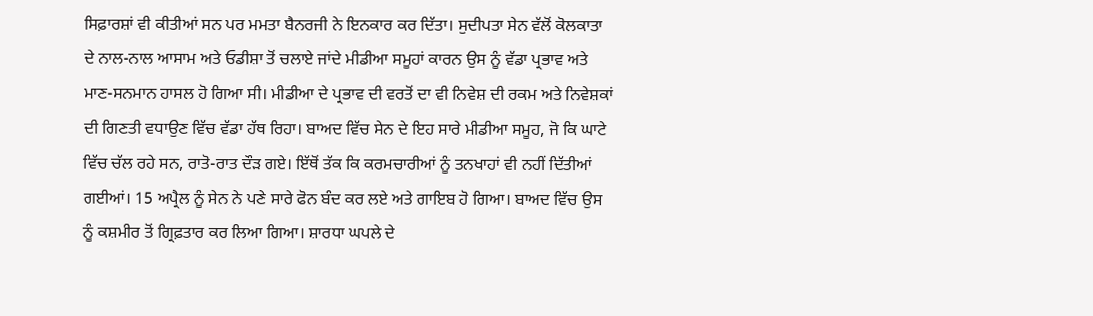ਸਿਫ਼ਾਰਸ਼ਾਂ ਵੀ ਕੀਤੀਆਂ ਸਨ ਪਰ ਮਮਤਾ ਬੈਨਰਜੀ ਨੇ ਇਨਕਾਰ ਕਰ ਦਿੱਤਾ। ਸੁਦੀਪਤਾ ਸੇਨ ਵੱਲੋਂ ਕੋਲਕਾਤਾ ਦੇ ਨਾਲ-ਨਾਲ ਆਸਾਮ ਅਤੇ ਓਡੀਸ਼ਾ ਤੋਂ ਚਲਾਏ ਜਾਂਦੇ ਮੀਡੀਆ ਸਮੂਹਾਂ ਕਾਰਨ ਉਸ ਨੂੰ ਵੱਡਾ ਪ੍ਰਭਾਵ ਅਤੇ ਮਾਣ-ਸਨਮਾਨ ਹਾਸਲ ਹੋ ਗਿਆ ਸੀ। ਮੀਡੀਆ ਦੇ ਪ੍ਰਭਾਵ ਦੀ ਵਰਤੋਂ ਦਾ ਵੀ ਨਿਵੇਸ਼ ਦੀ ਰਕਮ ਅਤੇ ਨਿਵੇਸ਼ਕਾਂ ਦੀ ਗਿਣਤੀ ਵਧਾਉਣ ਵਿੱਚ ਵੱਡਾ ਹੱਥ ਰਿਹਾ। ਬਾਅਦ ਵਿੱਚ ਸੇਨ ਦੇ ਇਹ ਸਾਰੇ ਮੀਡੀਆ ਸਮੂਹ, ਜੋ ਕਿ ਘਾਟੇ ਵਿੱਚ ਚੱਲ ਰਹੇ ਸਨ, ਰਾਤੋ-ਰਾਤ ਦੌੜ ਗਏ। ਇੱਥੋਂ ਤੱਕ ਕਿ ਕਰਮਚਾਰੀਆਂ ਨੂੰ ਤਨਖਾਹਾਂ ਵੀ ਨਹੀਂ ਦਿੱਤੀਆਂ ਗਈਆਂ। 15 ਅਪ੍ਰੈਲ ਨੂੰ ਸੇਨ ਨੇ ਪਣੇ ਸਾਰੇ ਫੋਨ ਬੰਦ ਕਰ ਲਏ ਅਤੇ ਗਾਇਬ ਹੋ ਗਿਆ। ਬਾਅਦ ਵਿੱਚ ਉਸ ਨੂੰ ਕਸ਼ਮੀਰ ਤੋਂ ਗ੍ਰਿਫ਼ਤਾਰ ਕਰ ਲਿਆ ਗਿਆ। ਸ਼ਾਰਧਾ ਘਪਲੇ ਦੇ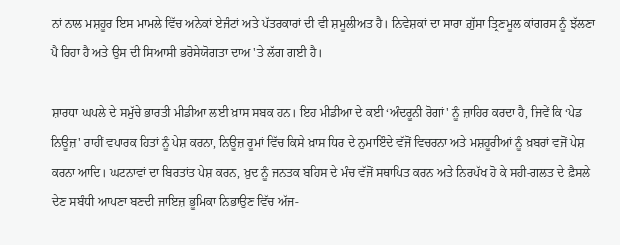ਨਾਂ ਨਾਲ ਮਸ਼ਹੂਰ ਇਸ ਮਾਮਲੇ ਵਿੱਚ ਅਨੇਕਾਂ ਏਜੰਟਾਂ ਅਤੇ ਪੱਤਰਕਾਰਾਂ ਦੀ ਵੀ ਸ਼ਮੂਲੀਅਤ ਹੈ। ਨਿਵੇਸ਼ਕਾਂ ਦਾ ਸਾਰਾ ਗ਼ੁੱਸਾ ਤ੍ਰਿਣਮੂਲ ਕਾਂਗਰਸ ਨੂੰ ਝੱਲਣਾ ਪੈ ਰਿਹਾ ਹੈ ਅਤੇ ਉਸ ਦੀ ਸਿਆਸੀ ਭਰੋਸੇਯੋਗਤਾ ਦਾਅ 'ਤੇ ਲੱਗ ਗਈ ਹੈ।

ਸ਼ਾਰਧਾ ਘਪਲੇ ਦੇ ਸਮੁੱਚੇ ਭਾਰਤੀ ਮੀਡੀਆ ਲਈ ਖ਼ਾਸ ਸਬਕ ਹਨ। ਇਹ ਮੀਡੀਆ ਦੇ ਕਈ ‘ਅੰਦਰੂਨੀ ਰੋਗਾਂ' ਨੂੰ ਜ਼ਾਹਿਰ ਕਰਦਾ ਹੈ, ਜਿਵੇਂ ਕਿ ‘ਪੇਡ ਨਿਊਜ਼' ਰਾਹੀਂ ਵਪਾਰਕ ਹਿਤਾਂ ਨੂੰ ਪੇਸ਼ ਕਰਨਾ, ਨਿਊਜ਼ ਰੂਮਾਂ ਵਿੱਚ ਕਿਸੇ ਖ਼ਾਸ ਧਿਰ ਦੇ ਨੁਮਾਇੰਦੇ ਵੱਜੋਂ ਵਿਚਰਨਾ ਅਤੇ ਮਸ਼ਹੂਰੀਆਂ ਨੂੰ ਖ਼ਬਰਾਂ ਵਜੋਂ ਪੇਸ਼ ਕਰਨਾ ਆਦਿ। ਘਟਨਾਵਾਂ ਦਾ ਬਿਰਤਾਂਤ ਪੇਸ਼ ਕਰਨ, ਖ਼ੁਦ ਨੂੰ ਜਨਤਕ ਬਹਿਸ ਦੇ ਮੰਚ ਵੱਜੋਂ ਸਥਾਪਿਤ ਕਰਨ ਅਤੇ ਨਿਰਪੱਖ ਹੋ ਕੇ ਸਹੀ-ਗਲਤ ਦੇ ਫ਼ੈਸਲੇ ਦੇਣ ਸਬੰਧੀ ਆਪਣਾ ਬਣਦੀ ਜਾਇਜ਼ ਭੂਮਿਕਾ ਨਿਭਾਉਣ ਵਿੱਚ ਅੱਜ-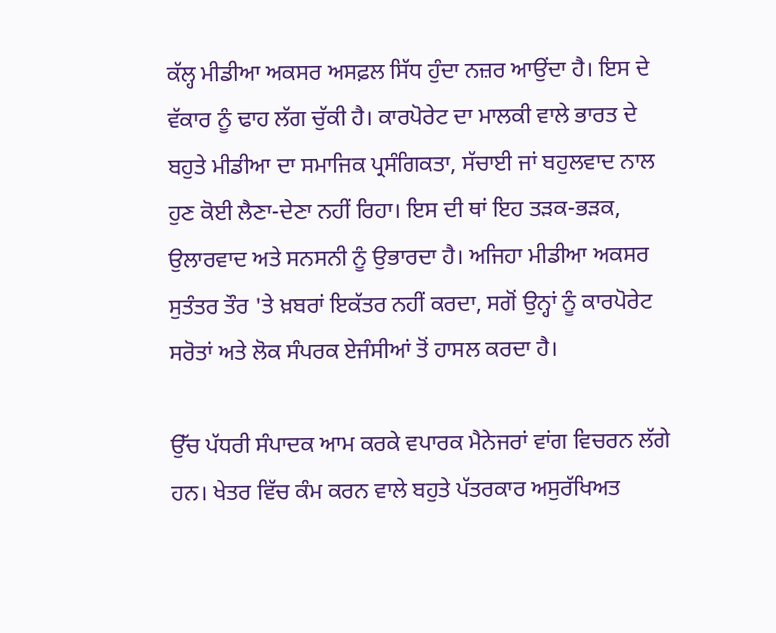ਕੱਲ੍ਹ ਮੀਡੀਆ ਅਕਸਰ ਅਸਫ਼ਲ ਸਿੱਧ ਹੁੰਦਾ ਨਜ਼ਰ ਆਉਂਦਾ ਹੈ। ਇਸ ਦੇ ਵੱਕਾਰ ਨੂੰ ਢਾਹ ਲੱਗ ਚੁੱਕੀ ਹੈ। ਕਾਰਪੋਰੇਟ ਦਾ ਮਾਲਕੀ ਵਾਲੇ ਭਾਰਤ ਦੇ ਬਹੁਤੇ ਮੀਡੀਆ ਦਾ ਸਮਾਜਿਕ ਪ੍ਰਸੰਗਿਕਤਾ, ਸੱਚਾਈ ਜਾਂ ਬਹੁਲਵਾਦ ਨਾਲ ਹੁਣ ਕੋਈ ਲੈਣਾ-ਦੇਣਾ ਨਹੀਂ ਰਿਹਾ। ਇਸ ਦੀ ਥਾਂ ਇਹ ਤੜਕ-ਭੜਕ, ਉਲਾਰਵਾਦ ਅਤੇ ਸਨਸਨੀ ਨੂੰ ਉਭਾਰਦਾ ਹੈ। ਅਜਿਹਾ ਮੀਡੀਆ ਅਕਸਰ ਸੁਤੰਤਰ ਤੌਰ 'ਤੇ ਖ਼ਬਰਾਂ ਇਕੱਤਰ ਨਹੀਂ ਕਰਦਾ, ਸਗੋਂ ਉਨ੍ਹਾਂ ਨੂੰ ਕਾਰਪੋਰੇਟ ਸਰੋਤਾਂ ਅਤੇ ਲੋਕ ਸੰਪਰਕ ਏਜੰਸੀਆਂ ਤੋਂ ਹਾਸਲ ਕਰਦਾ ਹੈ।

ਉੱਚ ਪੱਧਰੀ ਸੰਪਾਦਕ ਆਮ ਕਰਕੇ ਵਪਾਰਕ ਮੈਨੇਜਰਾਂ ਵਾਂਗ ਵਿਚਰਨ ਲੱਗੇ ਹਨ। ਖੇਤਰ ਵਿੱਚ ਕੰਮ ਕਰਨ ਵਾਲੇ ਬਹੁਤੇ ਪੱਤਰਕਾਰ ਅਸੁਰੱਖਿਅਤ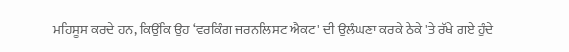ਮਹਿਸੂਸ ਕਰਦੇ ਹਨ, ਕਿਉਂਕਿ ਉਹ ‘ਵਰਕਿੰਗ ਜਰਨਲਿਸਟ ਐਕਟ' ਦੀ ਉਲੰਘਣਾ ਕਰਕੇ ਠੇਕੇ 'ਤੇ ਰੱਖੇ ਗਏ ਹੁੰਦੇ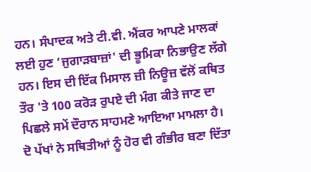ਹਨ। ਸੰਪਾਦਕ ਅਤੇ ਟੀ.ਵੀ. ਐਂਕਰ ਆਪਣੇ ਮਾਲਕਾਂ ਲਈ ਹੁਣ ‘ਜੁਗਾੜਬਾਜ਼ਾਂ' ਦੀ ਭੂਮਿਕਾ ਨਿਭਾਉਣ ਲੱਗੇ ਹਨ। ਇਸ ਦੀ ਇੱਕ ਮਿਸਾਲ ਜ਼ੀ ਨਿਊਜ਼ ਵੱਲੋਂ ਕਥਿਤ ਤੌਰ 'ਤੇ 100 ਕਰੋੜ ਰੁਪਏ ਦੀ ਮੰਗ ਕੀਤੇ ਜਾਣ ਦਾ ਪਿਛਲੇ ਸਮੇਂ ਦੌਰਾਨ ਸਾਹਮਣੇ ਆਇਆ ਮਾਮਲਾ ਹੈ।
ਦੋ ਪੱਖਾਂ ਨੇ ਸਥਿਤੀਆਂ ਨੂੰ ਹੋਰ ਵੀ ਗੰਭੀਰ ਬਣਾ ਦਿੱਤਾ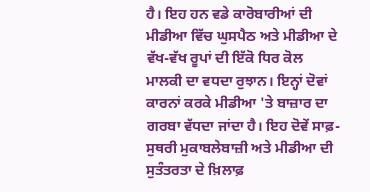ਹੈ। ਇਹ ਹਨ ਵਡੇ ਕਾਰੋਬਾਰੀਆਂ ਦੀ ਮੀਡੀਆ ਵਿੱਚ ਘੁਸਪੈਠ ਅਤੇ ਮੀਡੀਆ ਦੇ ਵੱਖ-ਵੱਖ ਰੂਪਾਂ ਦੀ ਇੱਕੋ ਧਿਰ ਕੋਲ ਮਾਲਕੀ ਦਾ ਵਧਦਾ ਰੁਝਾਨ। ਇਨ੍ਹਾਂ ਦੋਵਾਂ ਕਾਰਨਾਂ ਕਰਕੇ ਮੀਡੀਆ 'ਤੇ ਬਾਜ਼ਾਰ ਦਾ ਗਰਬਾ ਵੱਧਦਾ ਜਾਂਦਾ ਹੈ। ਇਹ ਦੋਵੇਂ ਸਾਫ਼-ਸੁਥਰੀ ਮੁਕਾਬਲੇਬਾਜ਼ੀ ਅਤੇ ਮੀਡੀਆ ਦੀ ਸੁਤੰਤਰਤਾ ਦੇ ਖ਼ਿਲਾਫ਼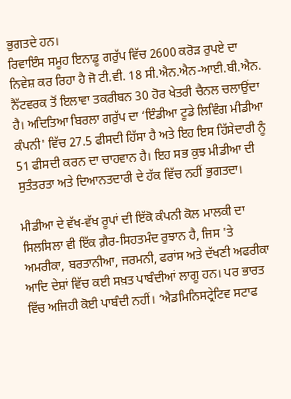ਭੁਗਤਦੇ ਹਨ।
ਰਿਵਾਇੰਸ ਸਮੂਹ ਇਨਾਡੂ ਗਰੁੱਪ ਵਿੱਚ 2600 ਕਰੋੜ ਰੁਪਏ ਦਾ ਨਿਵੇਸ਼ ਕਰ ਰਿਹਾ ਹੈ ਜੋ ਟੀ.ਵੀ. 18 ਸੀ.ਐਨ.ਐਨ-ਆਈ.ਬੀ.ਐਨ. ਨੈੱਟਵਰਕ ਤੋਂ ਇਲਾਵਾ ਤਕਰੀਬਨ 30 ਹੋਰ ਖੇਤਰੀ ਚੈਨਲ ਚਲਾਉਂਦਾ ਹੈ। ਅਦਿਤਿਆ ਬਿਰਲਾ ਗਰੁੱਪ ਦਾ ‘ਇੰਡੀਆ ਟੂਡੇ ਲਿਵਿੰਗ ਮੀਡੀਆ ਕੰਪਨੀ' ਵਿੱਚ 27.5 ਫੀਸਦੀ ਹਿੱਸਾ ਹੈ ਅਤੇ ਇਹ ਇਸ ਹਿੱਸੇਦਾਰੀ ਨੂੰ 51 ਫੀਸਦੀ ਕਰਨ ਦਾ ਚਾਹਵਾਨ ਹੈ। ਇਹ ਸਭ ਕੁਝ ਮੀਡੀਆ ਦੀ ਸੁਤੰਤਰਤਾ ਅਤੇ ਦਿਆਨਤਦਾਰੀ ਦੇ ਹੱਕ ਵਿੱਚ ਨਹੀਂ ਭੁਗਤਦਾ।

ਮੀਡੀਆ ਦੇ ਵੱਖ-ਵੱਖ ਰੂਪਾਂ ਦੀ ਇੱਕੋ ਕੰਪਨੀ ਕੋਲ ਮਾਲਕੀ ਦਾ ਸਿਲਸਿਲਾ ਵੀ ਇੱਕ ਗ਼ੈਰ-ਸਿਹਤਮੰਦ ਰੁਝਾਨ ਹੈ, ਜਿਸ 'ਤੇ ਅਮਰੀਕਾ, ਬਰਤਾਨੀਆ, ਜਰਮਨੀ, ਫਰਾਂਸ ਅਤੇ ਦੱਖਣੀ ਅਫਰੀਕਾ ਆਦਿ ਦੇਸ਼ਾਂ ਵਿੱਚ ਕਈ ਸਖ਼ਤ ਪਾਬੰਦੀਆਂ ਲਾਗੂ ਹਨ। ਪਰ ਭਾਰਤ ਵਿੱਚ ਅਜਿਹੀ ਕੋਈ ਪਾਬੰਦੀ ਨਹੀਂ। ‘ਐਡਮਿਨਿਸਟ੍ਰੇਟਿਵ ਸਟਾਫ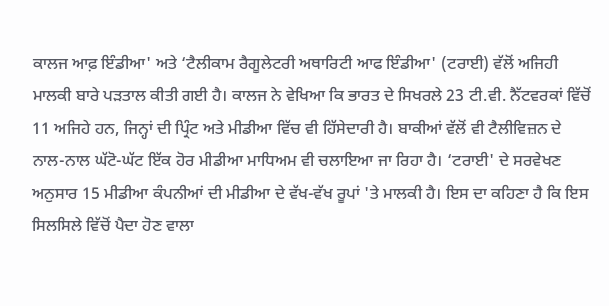ਕਾਲਜ ਆਫ਼ ਇੰਡੀਆ' ਅਤੇ ‘ਟੈਲੀਕਾਮ ਰੈਗੂਲੇਟਰੀ ਅਥਾਰਿਟੀ ਆਫ ਇੰਡੀਆ' (ਟਰਾਈ) ਵੱਲੋਂ ਅਜਿਹੀ ਮਾਲਕੀ ਬਾਰੇ ਪੜਤਾਲ ਕੀਤੀ ਗਈ ਹੈ। ਕਾਲਜ ਨੇ ਵੇਖਿਆ ਕਿ ਭਾਰਤ ਦੇ ਸਿਖਰਲੇ 23 ਟੀ.ਵੀ. ਨੈੱਟਵਰਕਾਂ ਵਿੱਚੋਂ 11 ਅਜਿਹੇ ਹਨ, ਜਿਨ੍ਹਾਂ ਦੀ ਪ੍ਰਿੰਟ ਅਤੇ ਮੀਡੀਆ ਵਿੱਚ ਵੀ ਹਿੱਸੇਦਾਰੀ ਹੈ। ਬਾਕੀਆਂ ਵੱਲੋਂ ਵੀ ਟੈਲੀਵਿਜ਼ਨ ਦੇ ਨਾਲ-ਨਾਲ ਘੱਟੋ-ਘੱਟ ਇੱਕ ਹੋਰ ਮੀਡੀਆ ਮਾਧਿਅਮ ਵੀ ਚਲਾਇਆ ਜਾ ਰਿਹਾ ਹੈ। ‘ਟਰਾਈ' ਦੇ ਸਰਵੇਖਣ ਅਨੁਸਾਰ 15 ਮੀਡੀਆ ਕੰਪਨੀਆਂ ਦੀ ਮੀਡੀਆ ਦੇ ਵੱਖ-ਵੱਖ ਰੂਪਾਂ 'ਤੇ ਮਾਲਕੀ ਹੈ। ਇਸ ਦਾ ਕਹਿਣਾ ਹੈ ਕਿ ਇਸ ਸਿਲਸਿਲੇ ਵਿੱਚੋਂ ਪੈਦਾ ਹੋਣ ਵਾਲਾ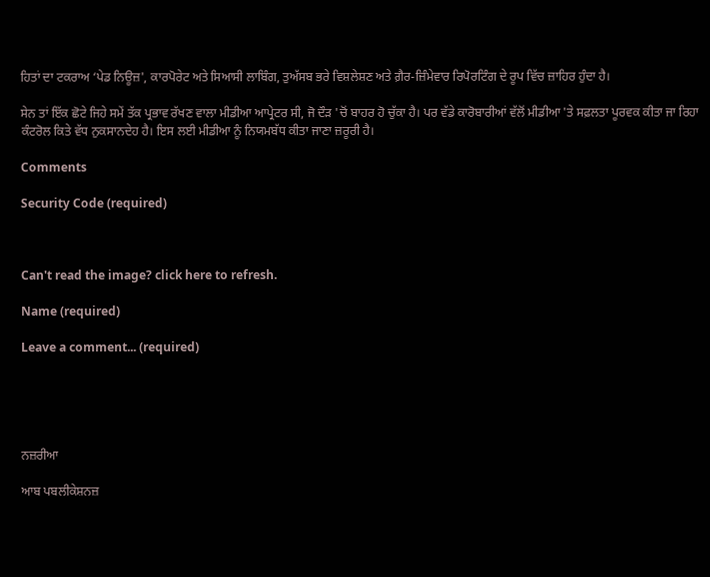ਹਿਤਾਂ ਦਾ ਟਕਰਾਅ ‘ਪੇਡ ਨਿਊਜ਼', ਕਾਰਪੋਰੇਟ ਅਤੇ ਸਿਆਸੀ ਲਾਬਿੰਗ, ਤੁਅੱਸਬ ਭਰੇ ਵਿਸ਼ਲੇਸ਼ਣ ਅਤੇ ਗ਼ੈਰ-ਜ਼ਿੰਮੇਵਾਰ ਰਿਪੋਰਟਿੰਗ ਦੇ ਰੂਪ ਵਿੱਚ ਜ਼ਾਹਿਰ ਹੁੰਦਾ ਹੈ।

ਸੇਨ ਤਾਂ ਇੱਕ ਛੋਟੇ ਜਿਹੇ ਸਮੇਂ ਤੱਕ ਪ੍ਰਭਾਵ ਰੱਖਣ ਵਾਲਾ ਮੀਡੀਆ ਆਪ੍ਰੇਟਰ ਸੀ, ਜੋ ਦੌੜ 'ਚੋਂ ਬਾਹਰ ਹੋ ਚੁੱਕਾ ਹੈ। ਪਰ ਵੱਡੇ ਕਾਰੋਬਾਰੀਆਂ ਵੱਲੋਂ ਮੀਡੀਆ 'ਤੇ ਸਫ਼ਲਤਾ ਪੂਰਵਕ ਕੀਤਾ ਜਾ ਰਿਹਾ ਕੰਟਰੋਲ ਕਿਤੇ ਵੱਧ ਨੁਕਸਾਨਦੇਹ ਹੈ। ਇਸ ਲਈ ਮੀਡੀਆ ਨੂੰ ਨਿਯਮਬੱਧ ਕੀਤਾ ਜਾਣਾ ਜ਼ਰੂਰੀ ਹੈ।

Comments

Security Code (required)



Can't read the image? click here to refresh.

Name (required)

Leave a comment... (required)





ਨਜ਼ਰੀਆ

ਆਬ ਪਬਲੀਕੇਸ਼ਨਜ਼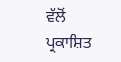ਵੱਲੋਂ ਪ੍ਰਕਾਸ਼ਿਤ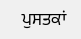ਪੁਸਤਕਾਂ